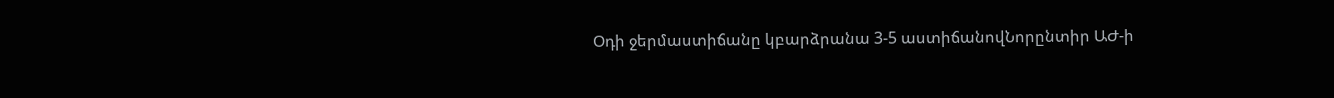Օդի ջերմաստիճանը կբարձրանա 3-5 աստիճանովՆորընտիր ԱԺ-ի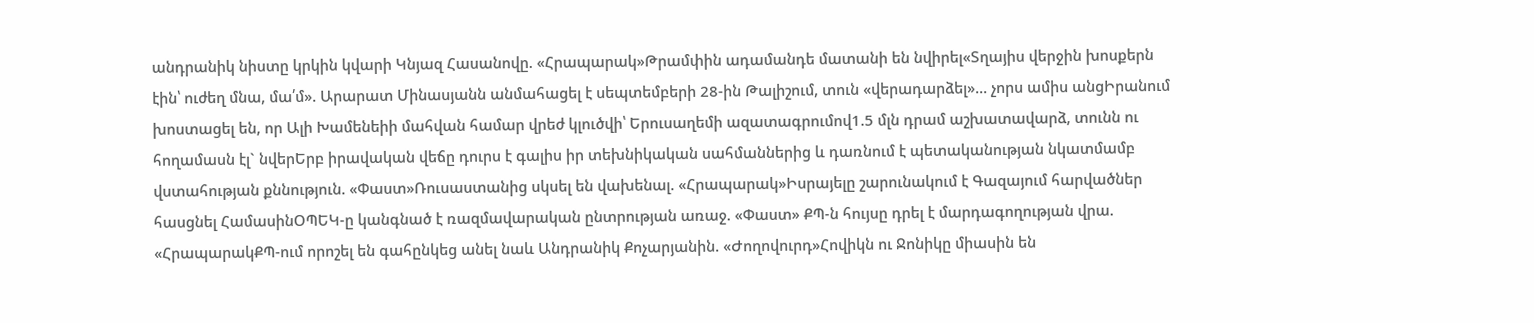անդրանիկ նիստը կրկին կվարի Կնյազ Հասանովը. «Հրապարակ»Թրամփին ադամանդե մատանի են նվիրել«Տղայիս վերջին խոսքերն էին՝ ուժեղ մնա, մա՛մ». Արարատ Մինասյանն անմահացել է սեպտեմբերի 28-ին Թալիշում, տուն «վերադարձել»... չորս ամիս անցԻրանում խոստացել են, որ Ալի Խամենեիի մահվան համար վրեժ կլուծվի՝ Երուսաղեմի ազատագրումով1.5 մլն դրամ աշխատավարձ, տունն ու հողամասն էլ` նվերԵրբ իրավական վեճը դուրս է գալիս իր տեխնիկական սահմաններից և դառնում է պետականության նկատմամբ վստահության քննություն. «Փաստ»Ռուսաստանից սկսել են վախենալ. «Հրապարակ»Իսրայելը շարունակում է Գազայում հարվածներ հասցնել ՀամասինՕՊԵԿ-ը կանգնած է ռազմավարական ընտրության առաջ. «Փաստ» ՔՊ-ն հույսը դրել է մարդագողության վրա. «ՀրապարակՔՊ-ում որոշել են գահընկեց անել նաև Անդրանիկ Քոչարյանին. «Ժողովուրդ»Հովիկն ու Ջոնիկը միասին են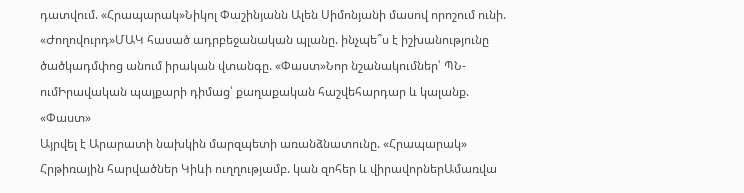դատվում. «Հրապարակ»Նիկոլ Փաշինյանն Ալեն Սիմոնյանի մասով որոշում ունի. «Ժողովուրդ»ՄԱԿ հասած ադրբեջանական պլանը. ինչպե՞ս է իշխանությունը ծածկադմփոց անում իրական վտանգը. «Փաստ»Նոր նշանակումներ՝ ՊՆ-ումԻրավական պայքարի դիմաց՝ քաղաքական հաշվեհարդար և կալանք. «Փաստ»
Այրվել է Արարատի նախկին մարզպետի առանձնատունը. «Հրապարակ»
Հրթիռային հարվածներ Կիևի ուղղությամբ. կան զոհեր և վիրավորներԱմառվա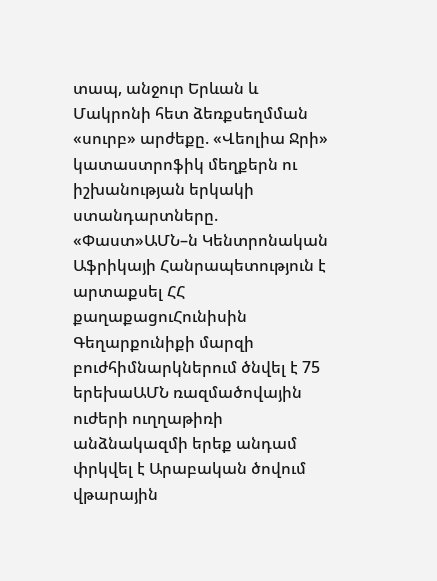տապ, անջուր Երևան և Մակրոնի հետ ձեռքսեղմման «սուրբ» արժեքը. «Վեոլիա Ջրի» կատաստրոֆիկ մեղքերն ու իշխանության երկակի ստանդարտները. «Փաստ»ԱՄՆ–ն Կենտրոնական Աֆրիկայի Հանրապետություն է արտաքսել ՀՀ քաղաքացուՀունիսին Գեղարքունիքի մարզի բուժհիմնարկներում ծնվել է 75 երեխաԱՄՆ ռազմածովային ուժերի ուղղաթիռի անձնակազմի երեք անդամ փրկվել է Արաբական ծովում վթարային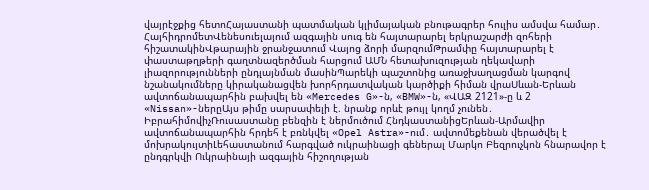վայրէջքից հետոՀայաստանի պատմական կլիմայական բնութագրեր հուլիս ամսվա համար․ ՀայհիդրոմետՎենեսուելայում ազգային սուգ են հայտարարել երկրաշարժի զոհերի հիշատակինՎթարային ջրանջատում Վայոց ձորի մարզումԹրամփը հայտարարել է փաստաթղթերի գաղտնազերծման հարցում ԱՄՆ հետախուզության ղեկավարի լիազորությունների ընդլայնման մասինՊարեկի պաշտոնից առաջխաղացման կարգով նշանակումները կիրականացվեն խորհրդատվական կարծիքի հիման վրաՍևան-Երևան ավտոճանապարհին բախվել են «Mercedes G»-ն, «BMW»-ն, «ՎԱԶ 2121»-ը և 2 «Nissan»-ներըԱյս թիմը սարսափելի է. նրանք որևէ թույլ կողմ չունեն․ ԻբրահիմովիչՌուսաստանը բենզին է ներմուծում ՀնդկաստանիցԵրևան-Արմավիր ավտոճանապարհին հրդեհ է բռնկվել «Opel Astra»-ում․ ավտոմեքենան վերածվել է մոխրակույտիԼեհաստանում հարգված ուկրաինացի գեներալ Մարկո Բեզրուչկոն հնարավոր է ընդգրկվի Ուկրաինայի ազգային հիշողության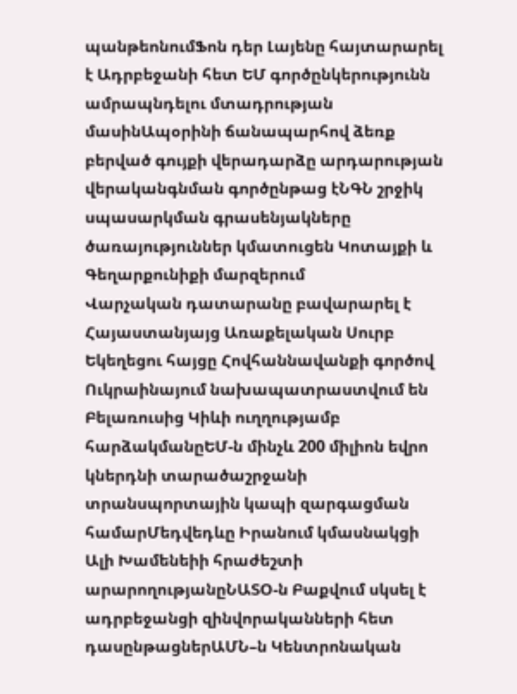պանթեոնումՖոն դեր Լայենը հայտարարել է Ադրբեջանի հետ ԵՄ գործընկերությունն ամրապնդելու մտադրության մասինԱպօրինի ճանապարհով ձեռք բերված գույքի վերադարձը արդարության վերականգնման գործընթաց էՆԳՆ շրջիկ սպասարկման գրասենյակները ծառայություններ կմատուցեն Կոտայքի և Գեղարքունիքի մարզերում
Վարչական դատարանը բավարարել է Հայաստանյայց Առաքելական Սուրբ Եկեղեցու հայցը Հովհաննավանքի գործով
Ուկրաինայում նախապատրաստվում են Բելառուսից Կիևի ուղղությամբ հարձակմանըԵՄ-ն մինչև 200 միլիոն եվրո կներդնի տարածաշրջանի տրանսպորտային կապի զարգացման համարՄեդվեդևը Իրանում կմասնակցի Ալի Խամենեիի հրաժեշտի արարողությանըՆԱՏՕ-ն Բաքվում սկսել է ադրբեջանցի զինվորականների հետ դասընթացներԱՄՆ–ն Կենտրոնական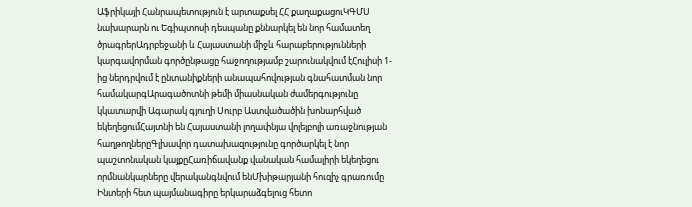Աֆրիկայի Հանրապետություն է արտաքսել ՀՀ քաղաքացուԿԳՄՍ նախարարն ու Եգիպտոսի դեսպանը քննարկել են նոր համատեղ ծրագրերԱդրբեջանի և Հայաստանի միջև հարաբերությունների կարգավորման գործընթացը հաջողությամբ շարունակվում էՀուլիսի 1-ից ներդրվում է ընտանիքների անապահովության գնահատման նոր համակարգԱրագածոտնի թեմի միասնական ժամերգությունը կկատարվի Ագարակ գյուղի Սուրբ Աստվածածին խոնարհված եկեղեցումՀայտնի են Հայաստանի լողափնյա վոլեյբոլի առաջնության հաղթողներըԳլխավոր դատախազությունը գործարկել է նոր պաշտոնական կայքըՀառիճավանք վանական համալիրի եկեղեցու որմնանկարները վերականգնվում ենՄխիթարյանի հուզիչ գրառումը Ինտերի հետ պայմանագիրը երկարաձգելուց հետո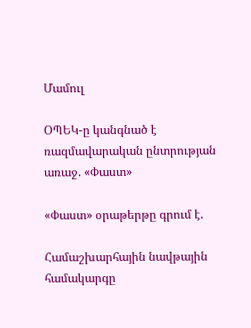Մամուլ

ՕՊԵԿ-ը կանգնած է ռազմավարական ընտրության առաջ. «Փաստ»

«Փաստ» օրաթերթը գրում է.

Համաշխարհային նավթային համակարգը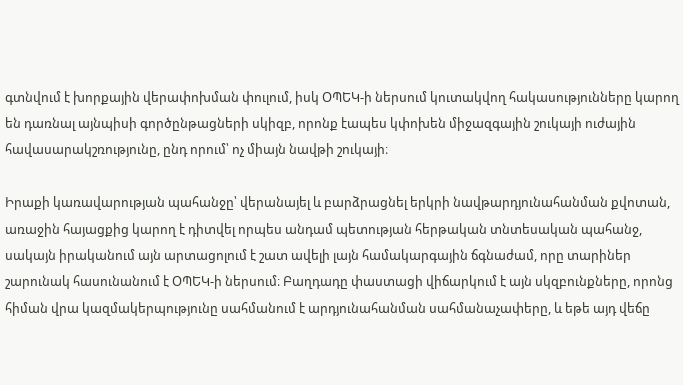գտնվում է խորքային վերափոխման փուլում, իսկ ՕՊԵԿ-ի ներսում կուտակվող հակասությունները կարող են դառնալ այնպիսի գործընթացների սկիզբ, որոնք էապես կփոխեն միջազգային շուկայի ուժային հավասարակշռությունը, ընդ որում՝ ոչ միայն նավթի շուկայի։

Իրաքի կառավարության պահանջը՝ վերանայել և բարձրացնել երկրի նավթարդյունահանման քվոտան, առաջին հայացքից կարող է դիտվել որպես անդամ պետության հերթական տնտեսական պահանջ, սակայն իրականում այն արտացոլում է շատ ավելի լայն համակարգային ճգնաժամ, որը տարիներ շարունակ հասունանում է ՕՊԵԿ-ի ներսում։ Բաղդադը փաստացի վիճարկում է այն սկզբունքները, որոնց հիման վրա կազմակերպությունը սահմանում է արդյունահանման սահմանաչափերը, և եթե այդ վեճը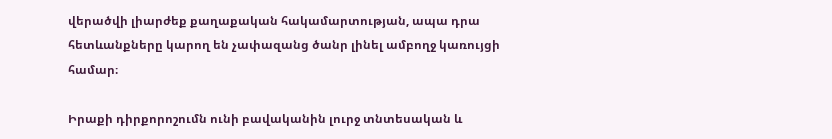վերածվի լիարժեք քաղաքական հակամարտության, ապա դրա հետևանքները կարող են չափազանց ծանր լինել ամբողջ կառույցի համար։

Իրաքի դիրքորոշումն ունի բավականին լուրջ տնտեսական և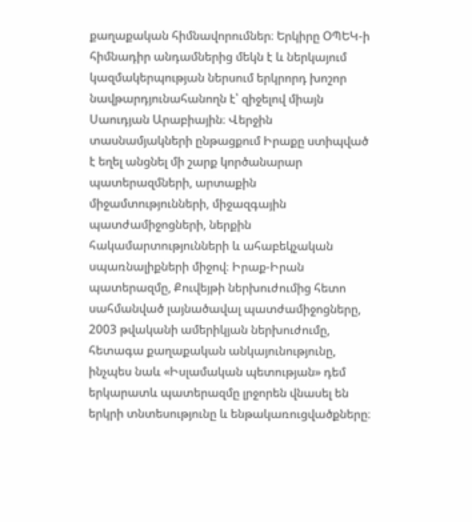քաղաքական հիմնավորումներ։ Երկիրը ՕՊԵԿ-ի հիմնադիր անդամներից մեկն է և ներկայում կազմակերպության ներսում երկրորդ խոշոր նավթարդյունահանողն է՝ զիջելով միայն Սաուդյան Արաբիային։ Վերջին տասնամյակների ընթացքում Իրաքը ստիպված է եղել անցնել մի շարք կործանարար պատերազմների, արտաքին միջամտությունների, միջազգային պատժամիջոցների, ներքին հակամարտությունների և ահաբեկչական սպառնալիքների միջով։ Իրաք-Իրան պատերազմը, Քուվեյթի ներխուժումից հետո սահմանված լայնածավալ պատժամիջոցները, 2003 թվականի ամերիկյան ներխուժումը, հետագա քաղաքական անկայունությունը, ինչպես նաև «Իսլամական պետության» դեմ երկարատև պատերազմը լրջորեն վնասել են երկրի տնտեսությունը և ենթակառուցվածքները։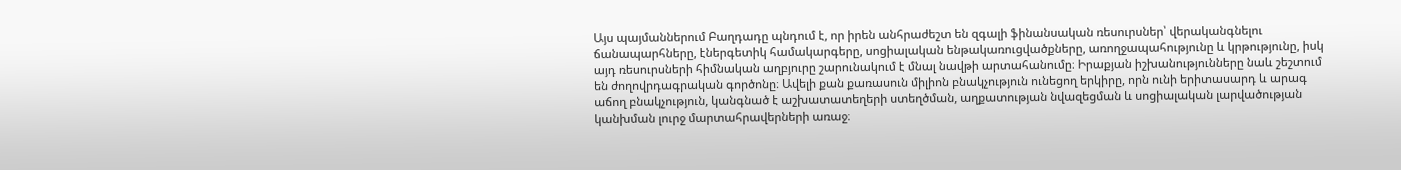Այս պայմաններում Բաղդադը պնդում է, որ իրեն անհրաժեշտ են զգալի ֆինանսական ռեսուրսներ՝ վերականգնելու ճանապարհները, էներգետիկ համակարգերը, սոցիալական ենթակառուցվածքները, առողջապահությունը և կրթությունը, իսկ այդ ռեսուրսների հիմնական աղբյուրը շարունակում է մնալ նավթի արտահանումը։ Իրաքյան իշխանությունները նաև շեշտում են ժողովրդագրական գործոնը։ Ավելի քան քառասուն միլիոն բնակչություն ունեցող երկիրը, որն ունի երիտասարդ և արագ աճող բնակչություն, կանգնած է աշխատատեղերի ստեղծման, աղքատության նվազեցման և սոցիալական լարվածության կանխման լուրջ մարտահրավերների առաջ։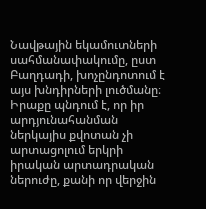Նավթային եկամուտների սահմանափակումը, ըստ Բաղդադի, խոչընդոտում է այս խնդիրների լուծմանը։ Իրաքը պնդում է, որ իր արդյունահանման ներկայիս քվոտան չի արտացոլում երկրի իրական արտադրական ներուժը, քանի որ վերջին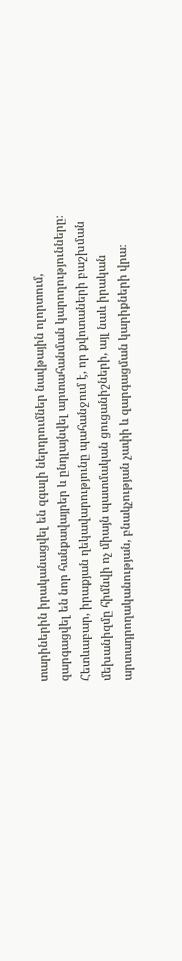տարիներին իրականացվել են զգալի ներդրումներ նավթային ոլորտում, զարգացվել են նոր հանքավայրեր և ընդլայնվել արտահանման կարողությունները։ Հետևաբար, իրաքյան ղեկավարությունը պահանջում է, որ քվոտաների բաշխման մեխանիզմը հիմնվի ոչ միայն պատմական ցուցանիշների, այլ նաև իրական արտադրողականության, բնակչության չափի և զարգացման կարիքների վրա։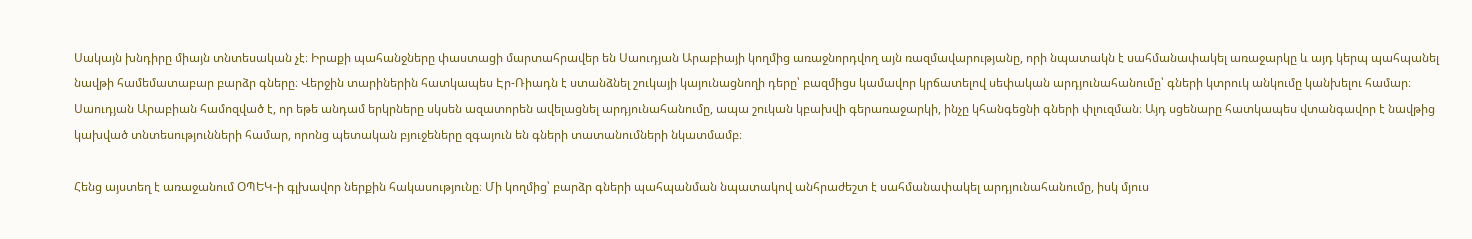Սակայն խնդիրը միայն տնտեսական չէ։ Իրաքի պահանջները փաստացի մարտահրավեր են Սաուդյան Արաբիայի կողմից առաջնորդվող այն ռազմավարությանը, որի նպատակն է սահմանափակել առաջարկը և այդ կերպ պահպանել նավթի համեմատաբար բարձր գները։ Վերջին տարիներին հատկապես Էր-Ռիադն է ստանձնել շուկայի կայունացնողի դերը՝ բազմիցս կամավոր կրճատելով սեփական արդյունահանումը՝ գների կտրուկ անկումը կանխելու համար։ Սաուդյան Արաբիան համոզված է, որ եթե անդամ երկրները սկսեն ազատորեն ավելացնել արդյունահանումը, ապա շուկան կբախվի գերառաջարկի, ինչը կհանգեցնի գների փլուզման։ Այդ սցենարը հատկապես վտանգավոր է նավթից կախված տնտեսությունների համար, որոնց պետական բյուջեները զգայուն են գների տատանումների նկատմամբ։

Հենց այստեղ է առաջանում ՕՊԵԿ-ի գլխավոր ներքին հակասությունը։ Մի կողմից՝ բարձր գների պահպանման նպատակով անհրաժեշտ է սահմանափակել արդյունահանումը, իսկ մյուս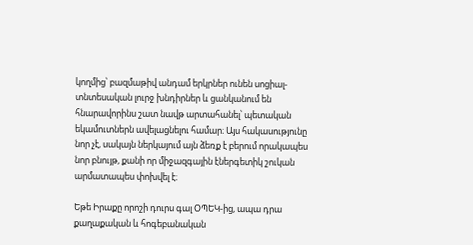կողմից՝ բազմաթիվ անդամ երկրներ ունեն սոցիալ-տնտեսական լուրջ խնդիրներ և ցանկանում են հնարավորինս շատ նավթ արտահանել՝ պետական եկամուտներն ավելացնելու համար։ Այս հակասությունը նոր չէ, սակայն ներկայում այն ձեռք է բերում որակապես նոր բնույթ, քանի որ միջազգային էներգետիկ շուկան արմատապես փոխվել է։

Եթե Իրաքը որոշի դուրս գալ ՕՊԵԿ-ից, ապա դրա քաղաքական և հոգեբանական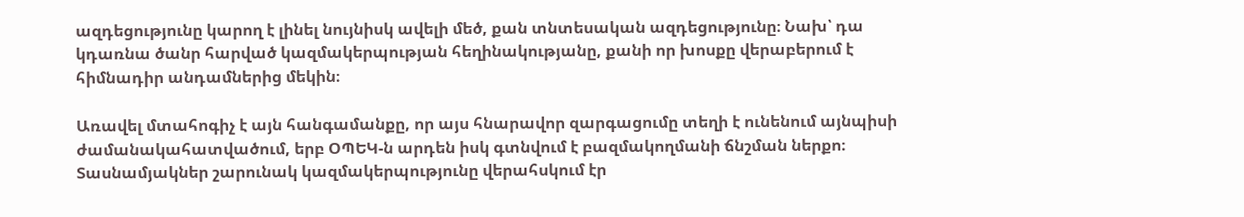ազդեցությունը կարող է լինել նույնիսկ ավելի մեծ, քան տնտեսական ազդեցությունը։ Նախ՝ դա կդառնա ծանր հարված կազմակերպության հեղինակությանը, քանի որ խոսքը վերաբերում է հիմնադիր անդամներից մեկին։

Առավել մտահոգիչ է այն հանգամանքը, որ այս հնարավոր զարգացումը տեղի է ունենում այնպիսի ժամանակահատվածում, երբ ՕՊԵԿ-ն արդեն իսկ գտնվում է բազմակողմանի ճնշման ներքո։ Տասնամյակներ շարունակ կազմակերպությունը վերահսկում էր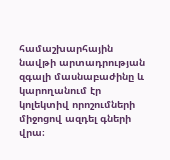համաշխարհային նավթի արտադրության զգալի մասնաբաժինը և կարողանում էր կոլեկտիվ որոշումների միջոցով ազդել գների վրա։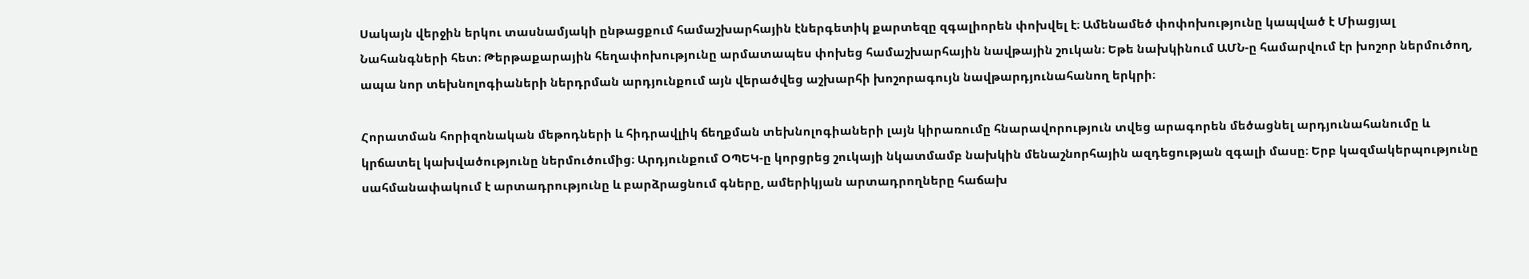Սակայն վերջին երկու տասնամյակի ընթացքում համաշխարհային էներգետիկ քարտեզը զգալիորեն փոխվել է։ Ամենամեծ փոփոխությունը կապված է Միացյալ Նահանգների հետ։ Թերթաքարային հեղափոխությունը արմատապես փոխեց համաշխարհային նավթային շուկան։ Եթե նախկինում ԱՄՆ-ը համարվում էր խոշոր ներմուծող, ապա նոր տեխնոլոգիաների ներդրման արդյունքում այն վերածվեց աշխարհի խոշորագույն նավթարդյունահանող երկրի։

Հորատման հորիզոնական մեթոդների և հիդրավլիկ ճեղքման տեխնոլոգիաների լայն կիրառումը հնարավորություն տվեց արագորեն մեծացնել արդյունահանումը և կրճատել կախվածությունը ներմուծումից։ Արդյունքում ՕՊԵԿ-ը կորցրեց շուկայի նկատմամբ նախկին մենաշնորհային ազդեցության զգալի մասը։ Երբ կազմակերպությունը սահմանափակում է արտադրությունը և բարձրացնում գները, ամերիկյան արտադրողները հաճախ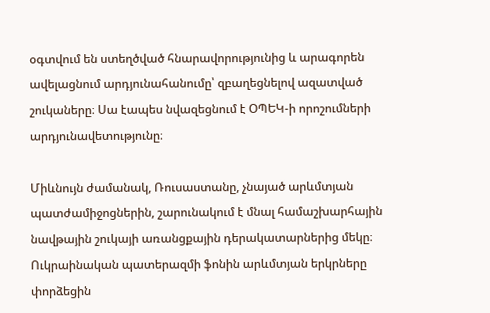օգտվում են ստեղծված հնարավորությունից և արագորեն ավելացնում արդյունահանումը՝ զբաղեցնելով ազատված շուկաները։ Սա էապես նվազեցնում է ՕՊԵԿ-ի որոշումների արդյունավետությունը։

Միևնույն ժամանակ, Ռուսաստանը, չնայած արևմտյան պատժամիջոցներին, շարունակում է մնալ համաշխարհային նավթային շուկայի առանցքային դերակատարներից մեկը։ Ուկրաինական պատերազմի ֆոնին արևմտյան երկրները փորձեցին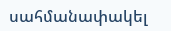սահմանափակել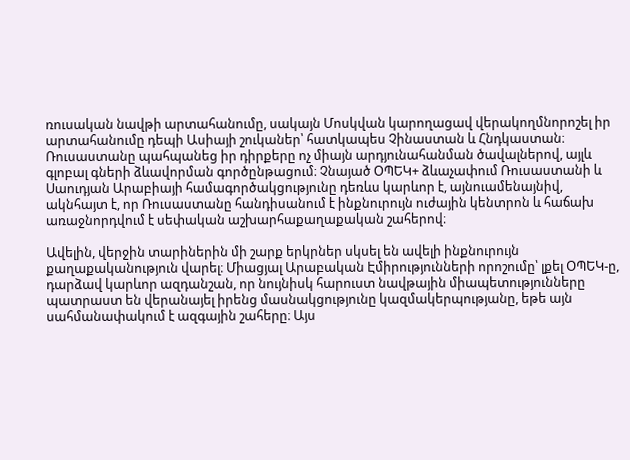ռուսական նավթի արտահանումը, սակայն Մոսկվան կարողացավ վերակողմնորոշել իր արտահանումը դեպի Ասիայի շուկաներ՝ հատկապես Չինաստան և Հնդկաստան։ Ռուսաստանը պահպանեց իր դիրքերը ոչ միայն արդյունահանման ծավալներով, այլև գլոբալ գների ձևավորման գործընթացում։ Չնայած ՕՊԵԿ+ ձևաչափում Ռուսաստանի և Սաուդյան Արաբիայի համագործակցությունը դեռևս կարևոր է, այնուամենայնիվ, ակնհայտ է, որ Ռուսաստանը հանդիսանում է ինքնուրույն ուժային կենտրոն և հաճախ առաջնորդվում է սեփական աշխարհաքաղաքական շահերով։

Ավելին, վերջին տարիներին մի շարք երկրներ սկսել են ավելի ինքնուրույն քաղաքականություն վարել։ Միացյալ Արաբական Էմիրությունների որոշումը՝ լքել ՕՊԵԿ-ը, դարձավ կարևոր ազդանշան, որ նույնիսկ հարուստ նավթային միապետությունները պատրաստ են վերանայել իրենց մասնակցությունը կազմակերպությանը, եթե այն սահմանափակում է ազգային շահերը։ Այս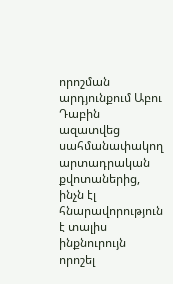որոշման արդյունքում Աբու Դաբին ազատվեց սահմանափակող արտադրական քվոտաներից, ինչն էլ հնարավորություն է տալիս ինքնուրույն որոշել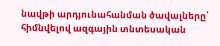նավթի արդյունահանման ծավալները՝ հիմնվելով ազգային տնտեսական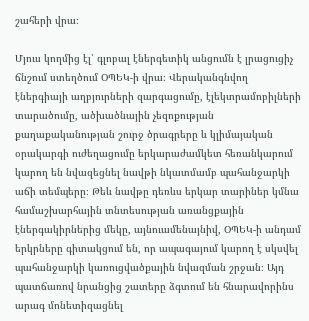շահերի վրա։

Մյուս կողմից էլ՝ գլոբալ էներգետիկ անցումն է լրացուցիչ ճնշում ստեղծում ՕՊԵԿ-ի վրա։ Վերականգնվող էներգիայի աղբյուրների զարգացումը, էլեկտրամոբիլների տարածումը, ածխածնային չեզոքության քաղաքականության շուրջ ծրագրերը և կլիմայական օրակարգի ուժեղացումը երկարաժամկետ հեռանկարում կարող են նվազեցնել նավթի նկատմամբ պահանջարկի աճի տեմպերը։ Թեև նավթը դեռևս երկար տարիներ կմնա համաշխարհային տնտեսության առանցքային էներգակիրներից մեկը, այնուամենայնիվ, ՕՊԵԿ-ի անդամ երկրները գիտակցում են, որ ապագայում կարող է սկսվել պահանջարկի կառուցվածքային նվազման շրջան։ Այդ պատճառով նրանցից շատերը ձգտում են հնարավորինս արագ մոնետիզացնել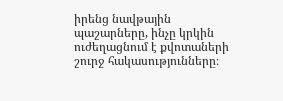իրենց նավթային պաշարները, ինչը կրկին ուժեղացնում է քվոտաների շուրջ հակասությունները։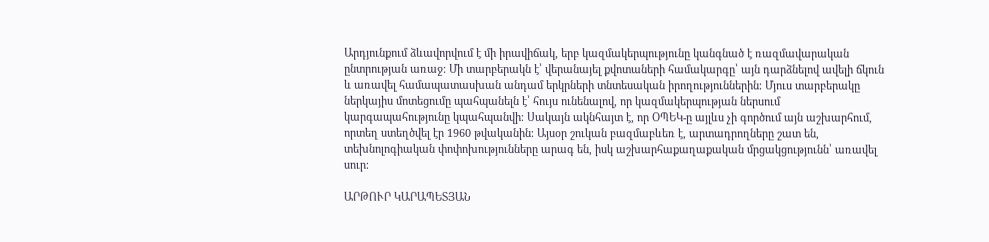Արդյունքում ձևավորվում է մի իրավիճակ, երբ կազմակերպությունը կանգնած է ռազմավարական ընտրության առաջ։ Մի տարբերակն է՝ վերանայել քվոտաների համակարգը՝ այն դարձնելով ավելի ճկուն և առավել համապատասխան անդամ երկրների տնտեսական իրողություններին։ Մյուս տարբերակը ներկայիս մոտեցումը պահպանելն է՝ հույս ունենալով, որ կազմակերպության ներսում կարգապահությունը կպահպանվի։ Սակայն ակնհայտ է, որ ՕՊԵԿ-ը այլևս չի գործում այն աշխարհում, որտեղ ստեղծվել էր 1960 թվականին։ Այսօր շուկան բազմաբևեռ է, արտադրողները շատ են, տեխնոլոգիական փոփոխությունները արագ են, իսկ աշխարհաքաղաքական մրցակցությունն՝ առավել սուր։

ԱՐԹՈՒՐ ԿԱՐԱՊԵՏՅԱՆ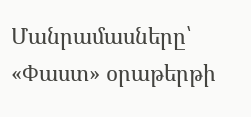Մանրամասները՝ «Փաստ» օրաթերթի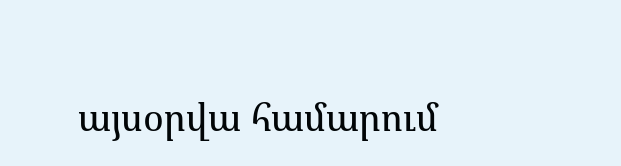այսօրվա համարում